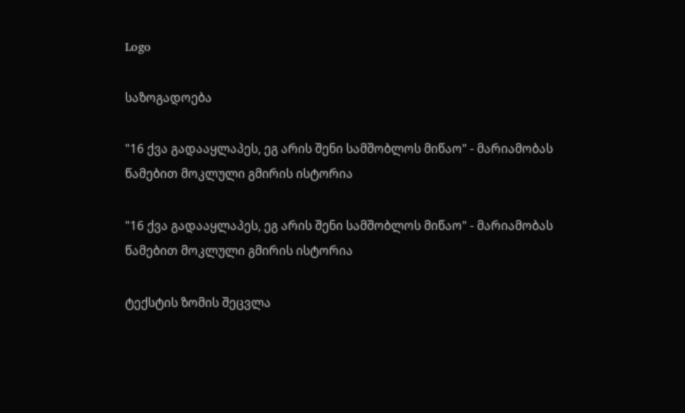Logo

საზოგადოება

"16 ქვა გადააყლაპეს, ეგ არის შენი სამშობლოს მიწაო" - მარიამობას წამებით მოკლული გმირის ისტორია

"16 ქვა გადააყლაპეს, ეგ არის შენი სამშობლოს მიწაო" - მარიამობას წამებით მოკლული გმირის ისტორია

ტექსტის ზომის შეცვლა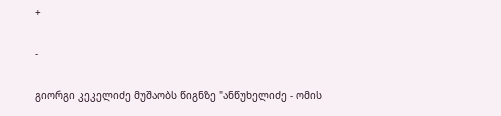+

-

გიორგი კეკელიძე მუშაობს წიგნზე "ანწუხელიძე - ომის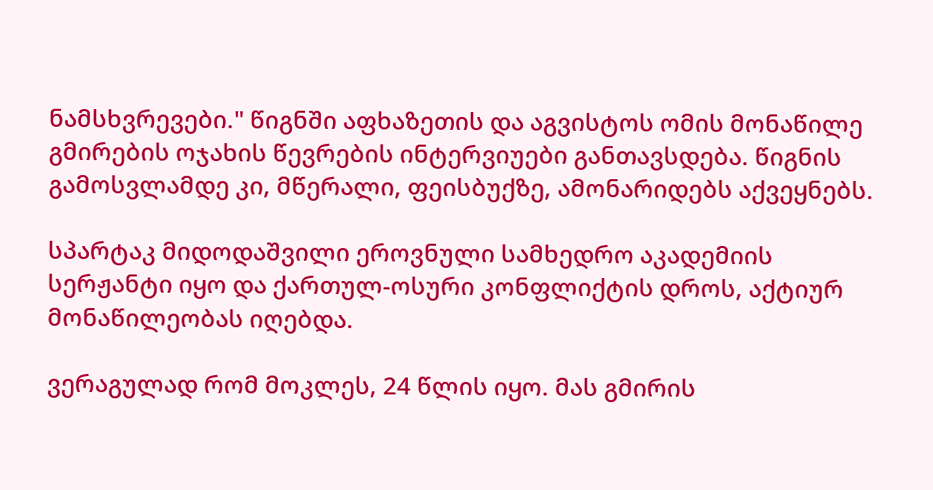ნამსხვრევები." წიგნში აფხაზეთის და აგვისტოს ომის მონაწილე გმირების ოჯახის წევრების ინტერვიუები განთავსდება. წიგნის გამოსვლამდე კი, მწერალი, ფეისბუქზე, ამონარიდებს აქვეყნებს.

სპარტაკ მიდოდაშვილი ეროვნული სამხედრო აკადემიის სერჟანტი იყო და ქართულ-ოსური კონფლიქტის დროს, აქტიურ მონაწილეობას იღებდა.

ვერაგულად რომ მოკლეს, 24 წლის იყო. მას გმირის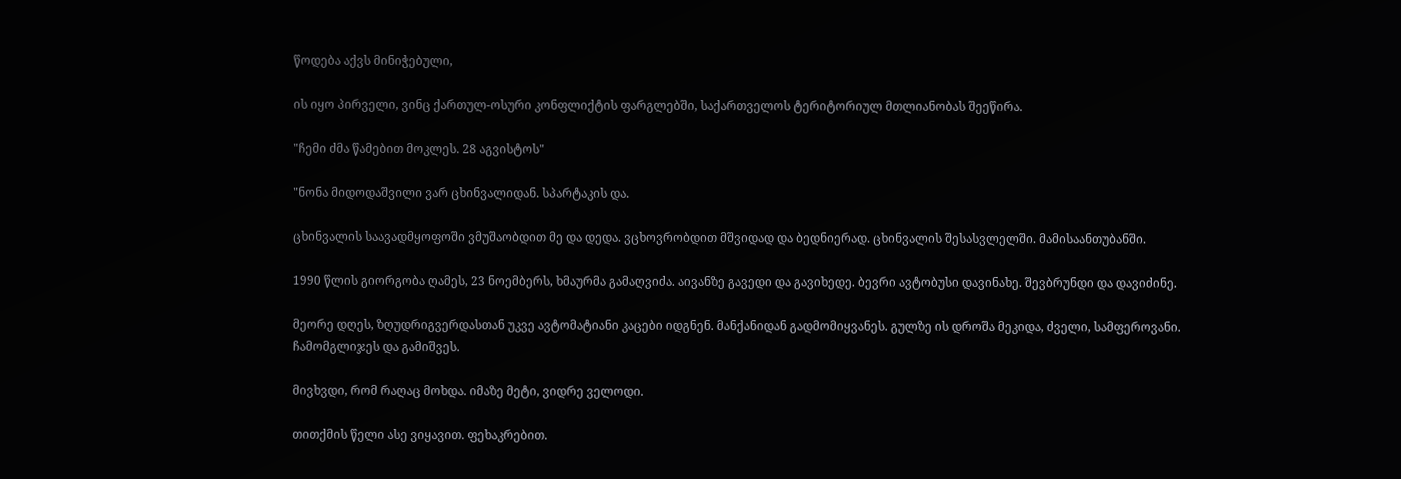წოდება აქვს მინიჭებული,

ის იყო პირველი, ვინც ქართულ-ოსური კონფლიქტის ფარგლებში, საქართველოს ტერიტორიულ მთლიანობას შეეწირა.

"ჩემი ძმა წამებით მოკლეს. 28 აგვისტოს"

"ნონა მიდოდაშვილი ვარ ცხინვალიდან. სპარტაკის და.

ცხინვალის საავადმყოფოში ვმუშაობდით მე და დედა. ვცხოვრობდით მშვიდად და ბედნიერად. ცხინვალის შესასვლელში. მამისაანთუბანში.

1990 წლის გიორგობა ღამეს, 23 ნოემბერს, ხმაურმა გამაღვიძა. აივანზე გავედი და გავიხედე. ბევრი ავტობუსი დავინახე. შევბრუნდი და დავიძინე.

მეორე დღეს, ზღუდრიგვერდასთან უკვე ავტომატიანი კაცები იდგნენ. მანქანიდან გადმომიყვანეს. გულზე ის დროშა მეკიდა, ძველი, სამფეროვანი. ჩამომგლიჯეს და გამიშვეს.

მივხვდი, რომ რაღაც მოხდა. იმაზე მეტი, ვიდრე ველოდი.

თითქმის წელი ასე ვიყავით. ფეხაკრებით.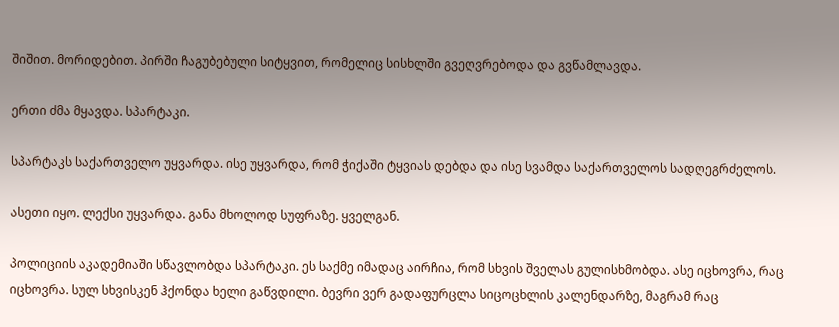შიშით. მორიდებით. პირში ჩაგუბებული სიტყვით, რომელიც სისხლში გვეღვრებოდა და გვწამლავდა.

ერთი ძმა მყავდა. სპარტაკი.

სპარტაკს საქართველო უყვარდა. ისე უყვარდა, რომ ჭიქაში ტყვიას დებდა და ისე სვამდა საქართველოს სადღეგრძელოს.

ასეთი იყო. ლექსი უყვარდა. განა მხოლოდ სუფრაზე. ყველგან.

პოლიციის აკადემიაში სწავლობდა სპარტაკი. ეს საქმე იმადაც აირჩია, რომ სხვის შველას გულისხმობდა. ასე იცხოვრა, რაც იცხოვრა. სულ სხვისკენ ჰქონდა ხელი გაწვდილი. ბევრი ვერ გადაფურცლა სიცოცხლის კალენდარზე, მაგრამ რაც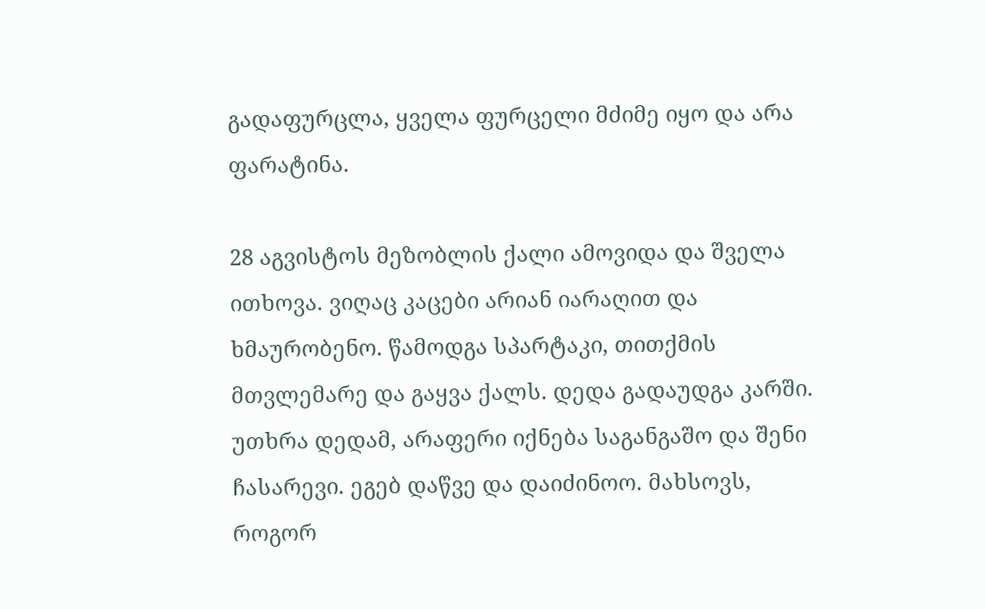გადაფურცლა, ყველა ფურცელი მძიმე იყო და არა ფარატინა.

28 აგვისტოს მეზობლის ქალი ამოვიდა და შველა ითხოვა. ვიღაც კაცები არიან იარაღით და ხმაურობენო. წამოდგა სპარტაკი, თითქმის მთვლემარე და გაყვა ქალს. დედა გადაუდგა კარში. უთხრა დედამ, არაფერი იქნება საგანგაშო და შენი ჩასარევი. ეგებ დაწვე და დაიძინოო. მახსოვს, როგორ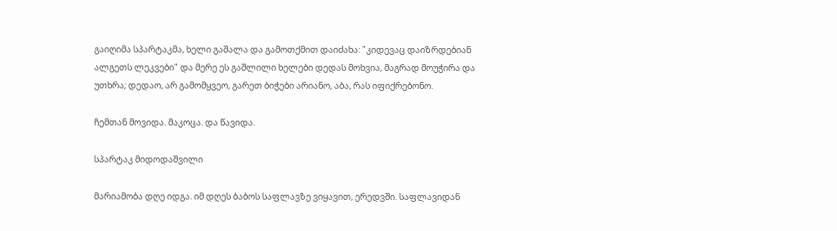გაიღიმა სპარტაკმა, ხელი გაშალა და გამოთქმით დაიძახა: "კიდევაც დაიზრდებიან ალგეთს ლეკვები" და მერე ეს გაშლილი ხელები დედას მოხვია, მაგრად მოუჭირა და უთხრა; დედაო, არ გამომყვეო, გარეთ ბიჭები არიანო, აბა, რას იფიქრებონო.

ჩემთან მოვიდა. მაკოცა. და წავიდა.

სპარტაკ მიდოდაშვილი

მარიამობა დღე იდგა. იმ დღეს ბაბოს საფლავზე ვიყავით, ერედვში. საფლავიდან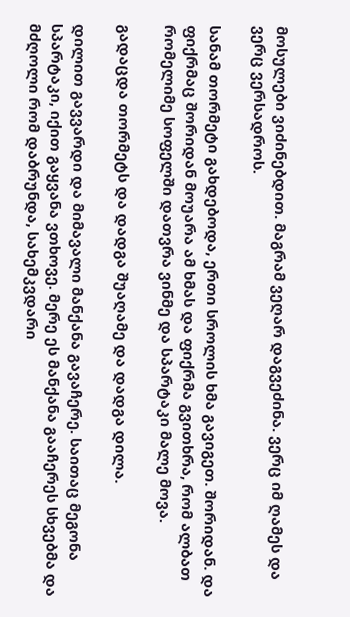მოსულები ვიძინებდით. მაგრამ ვეღარ დაგვეძინა. ვერც იმ ღამეს და ვერც ვერსადროს.

სანამ თორმეტი გახდებოდა, ერთი სროლის ხმა გავიგეთ. შორიდან. და ფიქრმაც შორიდან მოუარა ამ ხმას და ფიქრმა გვითხრა, რომ ალბათ რომელიმე სოფელში დათვრა ვინმე და სპარტაკი მალე მოვა.

გადაცდა თორმეტს და დადგა შუაღამე და დადგა დილა.

დილით გავვარდი და მიმავალი მანქანა გავაჩერე. საითაც მეგონა სპარტაკი, იქით გაყვანა ვთხოვე. მერე ეს მანქანა გააჩერეს სხვებმა და მძღოლი რომ დაბრუნდა, სახემკვდარი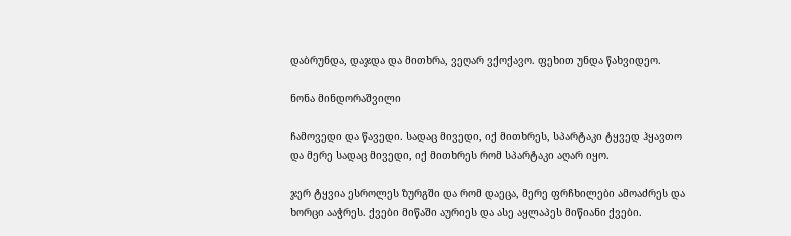დაბრუნდა, დაჯდა და მითხრა, ვეღარ ვქოქავო. ფეხით უნდა წახვიდეო.

ნონა მინდორაშვილი

ჩამოვედი და წავედი. სადაც მივედი, იქ მითხრეს, სპარტაკი ტყვედ ჰყავთო და მერე სადაც მივედი, იქ მითხრეს რომ სპარტაკი აღარ იყო.

ჯერ ტყვია ესროლეს ზურგში და რომ დაეცა, მერე ფრჩხილები ამოაძრეს და ხორცი ააჭრეს. ქვები მიწაში აურიეს და ასე აყლაპეს მიწიანი ქვები.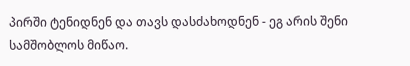პირში ტენიდნენ და თავს დასძახოდნენ - ეგ არის შენი სამშობლოს მიწაო.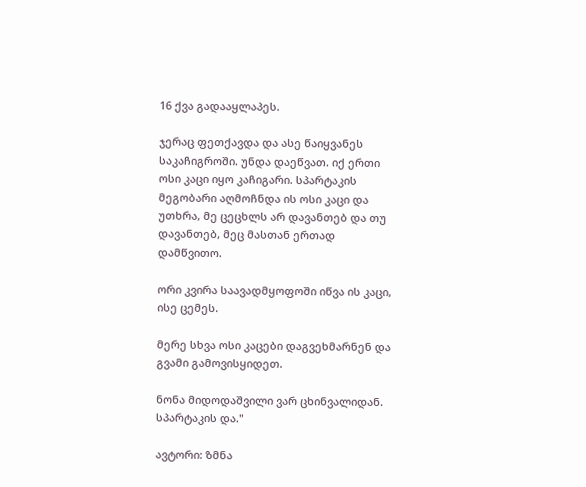16 ქვა გადააყლაპეს.

ჯერაც ფეთქავდა და ასე წაიყვანეს საკაჩიგროში. უნდა დაეწვათ. იქ ერთი ოსი კაცი იყო კაჩიგარი. სპარტაკის მეგობარი აღმოჩნდა ის ოსი კაცი და უთხრა, მე ცეცხლს არ დავანთებ და თუ დავანთებ, მეც მასთან ერთად დამწვითო.

ორი კვირა საავადმყოფოში იწვა ის კაცი, ისე ცემეს.

მერე სხვა ოსი კაცები დაგვეხმარნენ და გვამი გამოვისყიდეთ.

ნონა მიდოდაშვილი ვარ ცხინვალიდან. სპარტაკის და."

ავტორი: ზმნა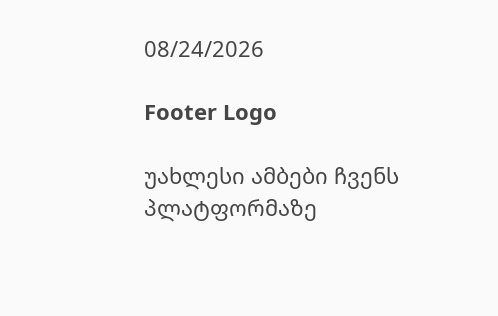08/24/2026

Footer Logo

უახლესი ამბები ჩვენს
პლატფორმაზე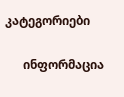კატეგორიები

      ინფორმაცია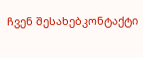ჩვენ შესახებკონტაქტი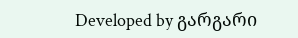Developed by გარგარი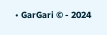• GarGari © - 2024